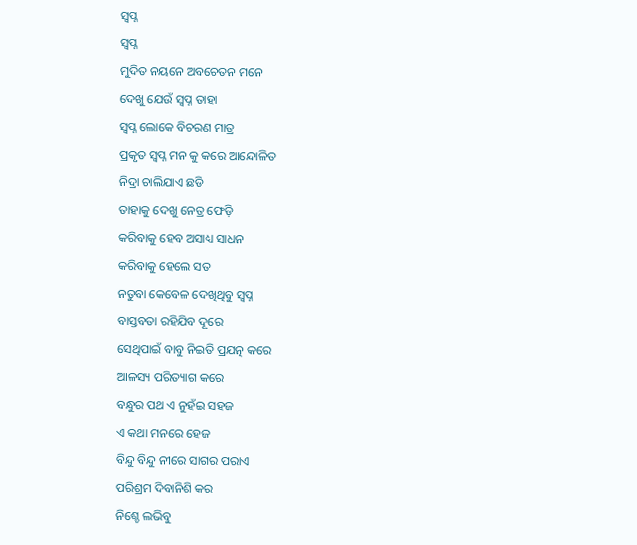ସ୍ବପ୍ନ
ସ୍ବପ୍ନ
ମୁଦିତ ନୟନେ ଅବଚେତନ ମନେ
ଦେଖୁ ଯେଉଁ ସ୍ବପ୍ନ ତାହା
ସ୍ୱପ୍ନ ଲୋକେ ବିଚରଣ ମାତ୍ର
ପ୍ରକୃତ ସ୍ବପ୍ନ ମନ କୁ କରେ ଆନ୍ଦୋଳିତ
ନିଦ୍ରା ଚାଲିଯାଏ ଛଡି
ତାହାକୁ ଦେଖୁ ନେତ୍ର ଫେଡ଼ି
କରିବାକୁ ହେବ ଅସାଧ୍ୟ ସାଧନ
କରିବାକୁ ହେଲେ ସତ
ନତୁବା କେବେଳ ଦେଖିଥିବୁ ସ୍ବପ୍ନ
ବାସ୍ତବତା ରହିଯିବ ଦୂରେ
ସେଥିପାଇଁ ବାବୁ ନିଇତି ପ୍ରଯତ୍ନ କରେ
ଆଳସ୍ୟ ପରିତ୍ୟାଗ କରେ
ବନ୍ଧୁର ପଥ ଏ ନୁହଁଇ ସହଜ
ଏ କଥା ମନରେ ହେଜ
ବିନ୍ଦୁ ବିନ୍ଦୁ ନୀରେ ସାଗର ପରାଏ
ପରିଶ୍ରମ ଦିବାନିଶି କର
ନିଶ୍ଚେ ଲଭିବୁ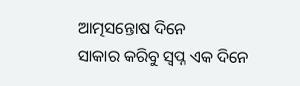ଆତ୍ମସନ୍ତୋଷ ଦିନେ
ସାକାର କରିବୁ ସ୍ବପ୍ନ ଏକ ଦିନେ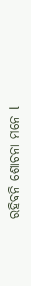ରହିବନି ଶୋଚନା ମନେ l